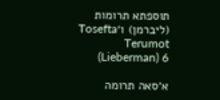תוספתא תרומות (ליברמן) ו׳Tosefta Terumot (Lieberman) 6

א׳סאה תרומה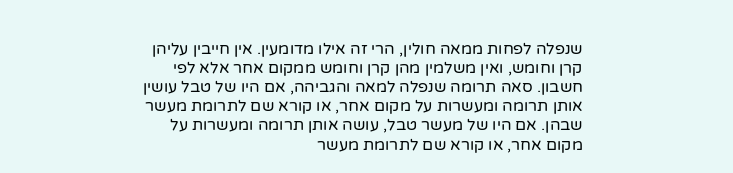שנפלה לפחות ממאה חולין, הרי זה אילו מדומעין. אין חייבין עליהן קרן וחומש, ואין משלמין מהן קרן וחומש ממקום אחר אלא לפי חשבון. סאה תרומה שנפלה למאה והגביהה, אם היו של טבל עושין אותן תרומה ומעשרות על מקום אחר, או קורא שם לתרומת מעשר שבהן. אם היו של מעשר טבל, עושה אותן תרומה ומעשרות על מקום אחר, או קורא שם לתרומת מעשר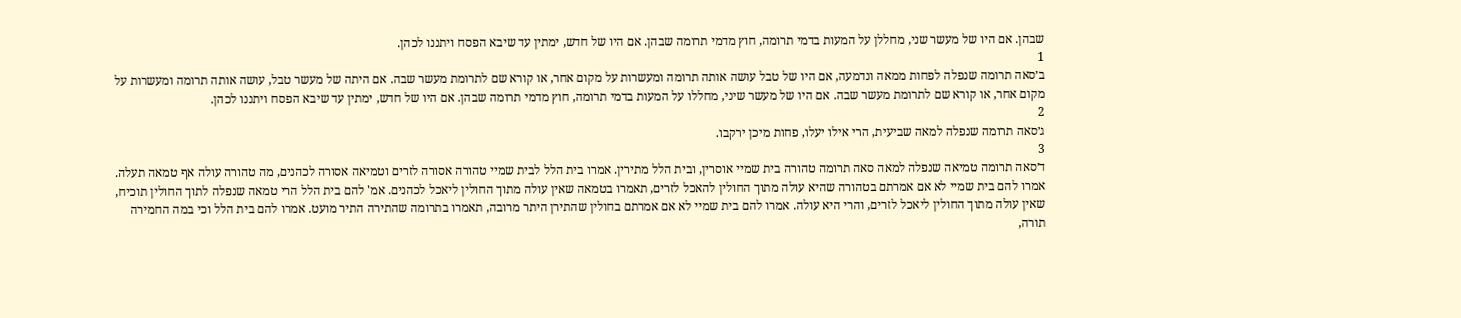שבהן. אם היו של מעשר שני, מחללן על המעות בדמי תרומה, חוץ מדמי תרומה שבהן. אם היו של חדש, ימתין עד שיבא הפסח ויתננו לכהן.
1
ב׳סאה תרומה שנפלה לפחות ממאה ונדמעה, אם היו של טבל עושה אותה תרומה ומעשרות על מקום אחר, או קורא שם לתרומת מעשר שבה. אם היתה של מעשר טבל, עושה אותה תרומה ומעשרות על מקום אחר, או קורא שם לתרומת מעשר שבה. אם היו של מעשר שיני, מחללו על המעות בדמי תרומה, חוץ מדמי תרומה שבהן. אם היו של חדש, ימתין עד שיבא הפסח ויתננו לכהן.
2
ג׳סאה תרומה שנפלה למאה שביעית, הרי אילו יעלו, פחות מיכן ירקבו.
3
ד׳סאה תרומה טמיאה שנפלה למאה סאה תרומה טהורה בית שמיי אוסרין, ובית הלל מתירין. אמרו בית הלל לבית שמיי טהורה אסורה לזרים וטמיאה אסורה לכהנים, מה טהורה עולה אף טמאה תעלה. אמרו להם בית שמיי לא אם אמרתם בטהורה שהיא עולה מתוך החולין להאכל לזרים, תאמרו בטמאה שאין עולה מתוך החולין ליאכל לכהנים. אמ' להם בית הלל הרי טמאה שנפלה לתוך החולין תוכיח, שאין עולה מתוך החולין ליאכל לזרים, והרי היא עולה. אמרו להם בית שמיי לא אם אמרתם בחולין שהתירן היתר מרובה, תאמרו בתרומה שהתירה התיר מועט. אמרו להם בית הלל וכי במה החמירה תורה,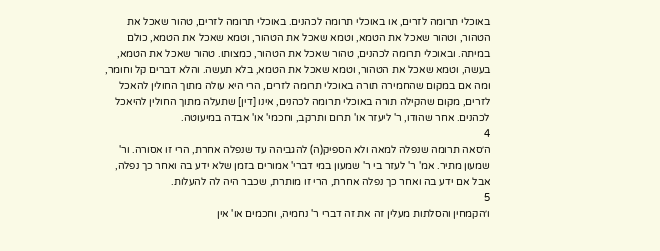באוכלי תרומה לזרים, או באוכלי תרומה לכהנים. באוכלי תרומה לזרים, טהור שאכל את הטהור, וטהור שאכל את הטמא, וטמא שאכל את הטהור, וטמא שאכל את הטמא, כולם במיתה. ובאוכלי תרומה לכהנים, טהור שאכל את הטהור, כמצותו. טהור שאכל את הטמא, בעשה, וטמא שאכל את הטהור, וטמא שאכל את הטמא, בלא תעשה. והלא דברים קל וחומר, ומה אם במקום שהחמירה תורה באוכלי תרומה לזרים, הרי היא עולה מתוך החולין להאכל לזרים, מקום שהקילה תורה באוכלי תרומה לכהנים, אינו [דין] שתעלה מתוך החולין להיאכל לכהנים. אחר שהודו, ר' ליעזר או' תרום ותרקב, וחכמי' או' אבדה במיעוטה.
4
ה׳סאה תרומה שנפלה למאה ולא הספיק(ה) להגביהה עד שנפלה אחרת, הרי זו אסורה. ור' שמעון מתיר. אמ' ר' לעזר בי ר' שמעון במי דברי' אמורים בזמן שלא ידע בה ואחר כך נפלה, אבל אם ידע בה ואחר כך נפלה אחרת, הרי זו מותרת, שכבר היה לה להעלות.
5
ו׳הקמחין והסלתות מעלין זה את זה דברי ר' נחמיה, וחכמים או' אין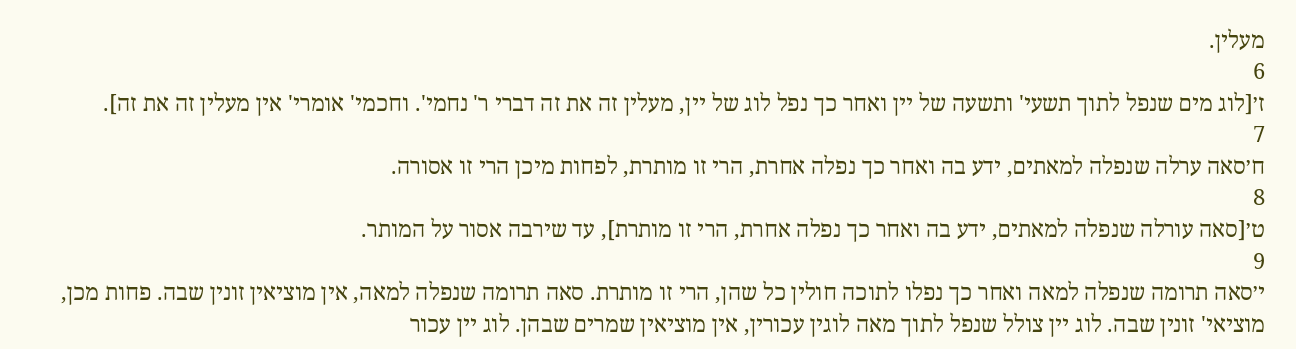מעלין.
6
ז׳[לוג מים שנפל לתוך תשעי' ותשעה של יין ואחר כך נפל לוג של יין, מעלין זה את זה דברי ר' נחמי'. וחכמי' אומרי' אין מעלין זה את זה].
7
ח׳סאה ערלה שנפלה למאתים, ידע בה ואחר כך נפלה אחרת, הרי זו מותרת, לפחות מיכן הרי זו אסורה.
8
ט׳[סאה עורלה שנפלה למאתים, ידע בה ואחר כך נפלה אחרת, הרי זו מותרת], עד שירבה אסור על המותר.
9
י׳סאה תרומה שנפלה למאה ואחר כך נפלו לתוכה חולין כל שהן, הרי זו מותרת. סאה תרומה שנפלה למאה, אין מוציאין זונין שבה. פחות מכן, מוציאי' זונין שבה. לוג יין צולל שנפל לתוך מאה לוגין עכורין, אין מוציאין שמרים שבהן. לוג יין עכור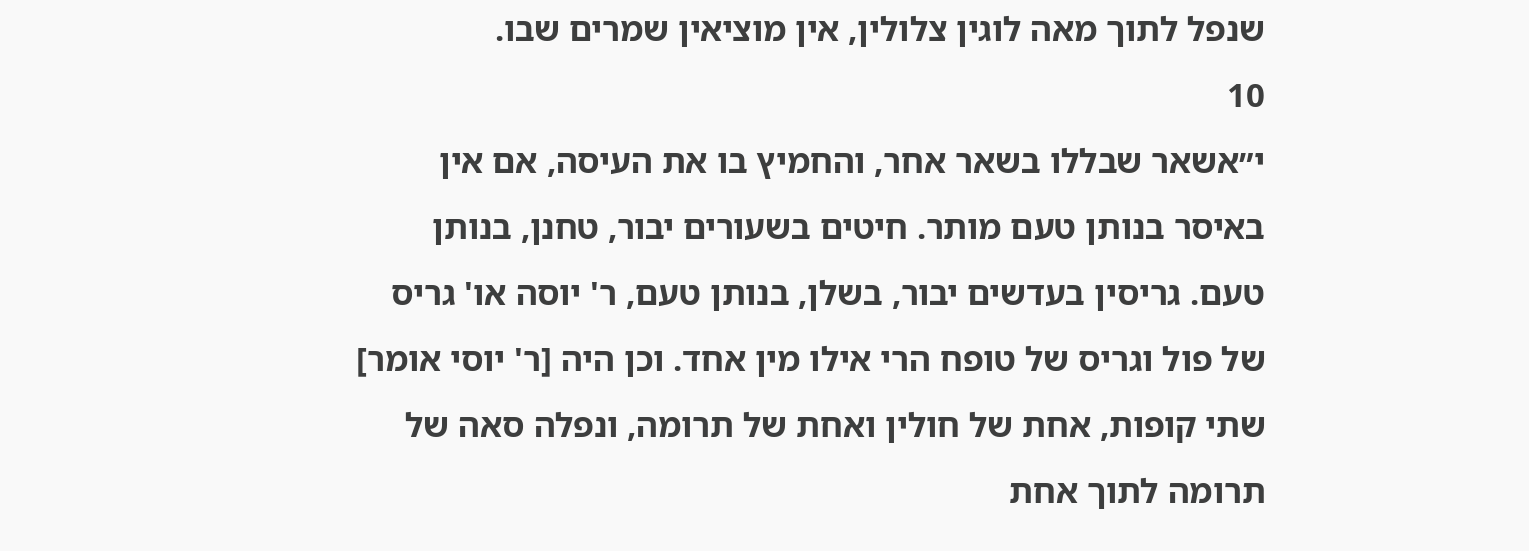שנפל לתוך מאה לוגין צלולין, אין מוציאין שמרים שבו.
10
י״אשאר שבללו בשאר אחר, והחמיץ בו את העיסה, אם אין באיסר בנותן טעם מותר. חיטים בשעורים יבור, טחנן, בנותן טעם. גריסין בעדשים יבור, בשלן, בנותן טעם, ר' יוסה או' גריס של פול וגריס של טופח הרי אילו מין אחד. וכן היה [ר' יוסי אומר] שתי קופות, אחת של חולין ואחת של תרומה, ונפלה סאה של תרומה לתוך אחת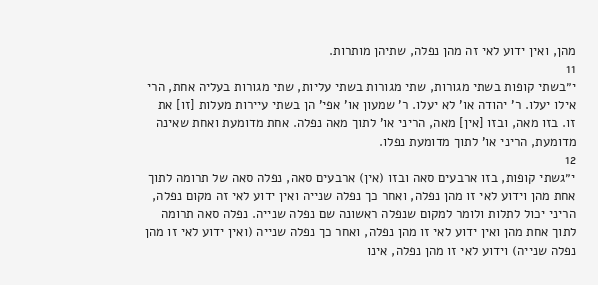מהן, ואין ידוע לאי זה מהן נפלה, שתיהן מותרות.
11
י״בשתי קופות בשתי מגורות, שתי מגורות בשתי עליות, שתי מגורות בעליה אחת, הרי אילו יעלו. ר' יהודה או' לא יעלו. ר' שמעון או' אפי' הן בשתי עיירות מעלות [זו] את זו. בזו מאה, ובזו [אין] מאה, הריני או' לתוך מאה נפלה. אחת מדומעת ואחת שאינה מדומעת, הריני או' לתוך מדומעת נפלו.
12
י״גשתי קופות, בזו ארבעים סאה ובזו (אין) ארבעים סאה, נפלה סאה של תרומה לתוך אחת מהן וידוע לאי זו מהן נפלה, ואחר כך נפלה שנייה ואין ידוע לאי זה מקום נפלה, הריני יכול לתלות ולומר למקום שנפלה ראשונה שם נפלה שנייה. נפלה סאה תרומה לתוך אחת מהן ואין ידוע לאי זו מהן נפלה, ואחר כך נפלה שנייה (ואין ידוע לאי זו מהן נפלה שנייה) וידוע לאי זו מהן נפלה, אינו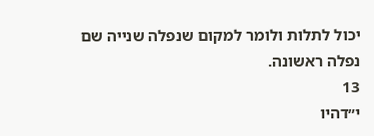יכול לתלות ולומר למקום שנפלה שנייה שם נפלה ראשונה.
13
י״דהיו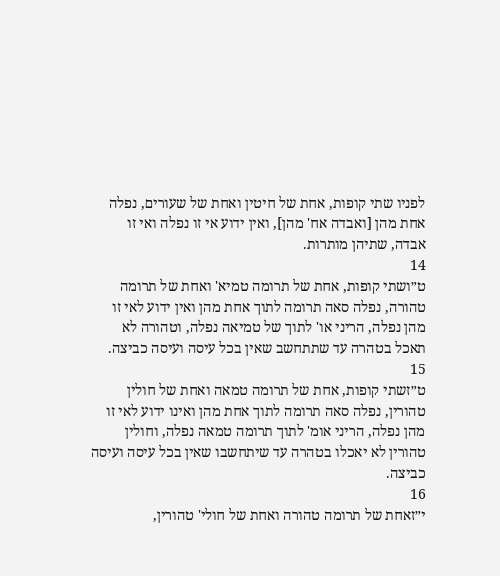לפניו שתי קופות, אחת של חיטין ואחת של שעורים, נפלה אחת מהן [ואבדה אח' מהן], ואין ידוע אי זו נפלה ואי זו אבדה, שתיהן מותרות.
14
ט״ושתי קופות, אחת של תרומה טמיא' ואחת של תרומה טהורה, נפלה סאה תרומה לתוך אחת מהן ואין ידוע לאי זו מהן נפלה, הריני או' לתוך של טמיאה נפלה, וטהורה לא תאכל בטהרה עד שתתחשב שאין בכל עיסה ועיסה כביצה.
15
ט״זשתי קופות, אחת של תרומה טמאה ואחת של חולין טהורין, נפלה סאה תרומה לתוך אחת מהן ואינו ידוע לאי זו מהן נפלה, הריני אומ' לתוך תרומה טמאה נפלה, וחולין טהורין לא יאכלו בטהרה עד שיתחשבו שאין בכל עיסה ועיסה כביצה.
16
י״זאחת של תרומה טהורה ואחת של חולי' טהורין,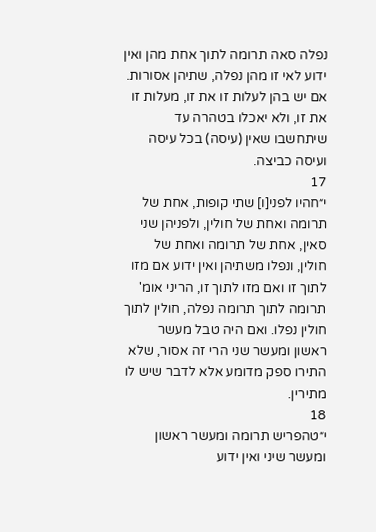נפלה סאה תרומה לתוך אחת מהן ואין ידוע לאי זו מהן נפלה, שתיהן אסורות. אם יש בהן לעלות זו את זו, מעלות זו את זו, ולא יאכלו בטהרה עד שיתחשבו שאין (עיסה) בכל עיסה ועיסה כביצה.
17
י״חהיו לפני[ו] שתי קופות, אחת של תרומה ואחת של חולין, ולפניהן שני סאין, אחת של תרומה ואחת של חולין, ונפלו משתיהן ואין ידוע אם מזו לתוך זו ואם מזו לתוך זו, הריני אומ' תרומה לתוך תרומה נפלה, חולין לתוך חולין נפלו. ואם היה טבל מעשר ראשון ומעשר שני הרי זה אסור, שלא התירו ספק מדומע אלא לדבר שיש לו מתירין.
18
י״טהפריש תרומה ומעשר ראשון ומעשר שיני ואין ידוע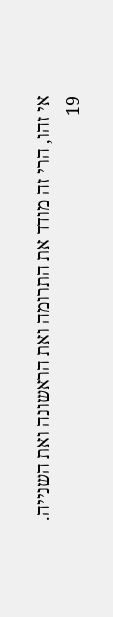אי זהו, הרי זה מודד את התרומה ואת הראשונה ואת השנייה.
19